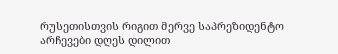რუსეთისთვის რიგით მერვე საპრეზიდენტო არჩევები დღეს დილით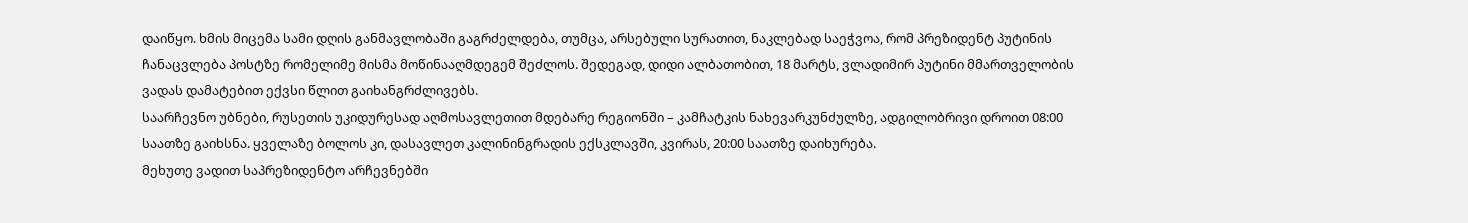დაიწყო. ხმის მიცემა სამი დღის განმავლობაში გაგრძელდება, თუმცა, არსებული სურათით, ნაკლებად საეჭვოა, რომ პრეზიდენტ პუტინის ჩანაცვლება პოსტზე რომელიმე მისმა მოწინააღმდეგემ შეძლოს. შედეგად, დიდი ალბათობით, 18 მარტს, ვლადიმირ პუტინი მმართველობის ვადას დამატებით ექვსი წლით გაიხანგრძლივებს.
საარჩევნო უბნები, რუსეთის უკიდურესად აღმოსავლეთით მდებარე რეგიონში – კამჩატკის ნახევარკუნძულზე, ადგილობრივი დროით 08:00 საათზე გაიხსნა. ყველაზე ბოლოს კი, დასავლეთ კალინინგრადის ექსკლავში, კვირას, 20:00 საათზე დაიხურება.
მეხუთე ვადით საპრეზიდენტო არჩევნებში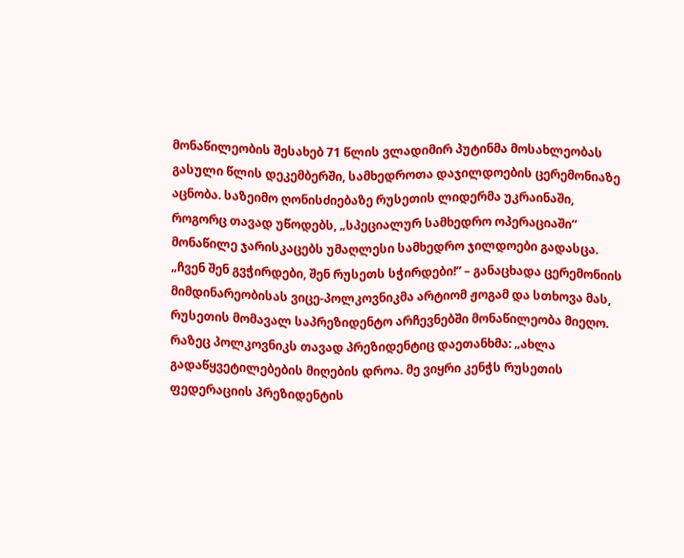მონაწილეობის შესახებ 71 წლის ვლადიმირ პუტინმა მოსახლეობას გასული წლის დეკემბერში, სამხედროთა დაჯილდოების ცერემონიაზე აცნობა. საზეიმო ღონისძიებაზე რუსეთის ლიდერმა უკრაინაში, როგორც თავად უწოდებს, „სპეციალურ სამხედრო ოპერაციაში“ მონაწილე ჯარისკაცებს უმაღლესი სამხედრო ჯილდოები გადასცა.
„ჩვენ შენ გვჭირდები, შენ რუსეთს სჭირდები!” – განაცხადა ცერემონიის მიმდინარეობისას ვიცე-პოლკოვნიკმა არტიომ ჟოგამ და სთხოვა მას, რუსეთის მომავალ საპრეზიდენტო არჩევნებში მონაწილეობა მიეღო. რაზეც პოლკოვნიკს თავად პრეზიდენტიც დაეთანხმა: „ახლა გადაწყვეტილებების მიღების დროა. მე ვიყრი კენჭს რუსეთის ფედერაციის პრეზიდენტის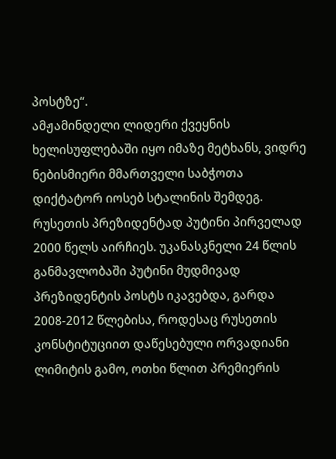პოსტზე“.
ამჟამინდელი ლიდერი ქვეყნის ხელისუფლებაში იყო იმაზე მეტხანს, ვიდრე ნებისმიერი მმართველი საბჭოთა დიქტატორ იოსებ სტალინის შემდეგ. რუსეთის პრეზიდენტად პუტინი პირველად 2000 წელს აირჩიეს. უკანასკნელი 24 წლის განმავლობაში პუტინი მუდმივად პრეზიდენტის პოსტს იკავებდა, გარდა 2008-2012 წლებისა, როდესაც რუსეთის კონსტიტუციით დაწესებული ორვადიანი ლიმიტის გამო, ოთხი წლით პრემიერის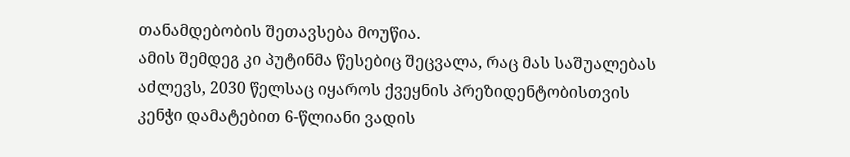თანამდებობის შეთავსება მოუწია.
ამის შემდეგ კი პუტინმა წესებიც შეცვალა, რაც მას საშუალებას აძლევს, 2030 წელსაც იყაროს ქვეყნის პრეზიდენტობისთვის კენჭი დამატებით 6-წლიანი ვადის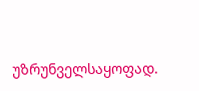უზრუნველსაყოფად.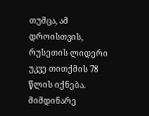თუმცა, ამ დროისთვის, რუსეთის ლიდერი უკვე თითქმის 78 წლის იქნება.
მიმდინარე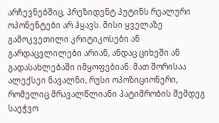არჩევნებშიც, პრეზიდენტ პუტინს რეალური ოპონენტები არ ჰყავს. მისი ყველაზე გამოკვეთილი კრიტიკოსები ან გარდაცვლილები არიან, ანდაც ციხეში ან გადასახლებაში იმყოფებიან. მათ შორისაა ალექსეი ნავალნი, რუსი ოპოზიციონერი, რომელიც მრავალწლიანი პატიმრობის შემდეგ საეჭვო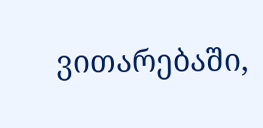ვითარებაში,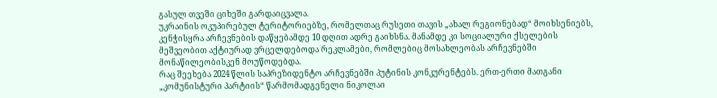გასულ თვეში ციხეში გარდაიცვალა.
უკრაინის ოკუპირებულ ტერიტორიებზე, რომელთაც რუსეთი თავის „ახალ რეგიონებად“ მოიხსენიებს, კენჭისყრა არჩევნების დაწყებამდე 10 დღით ადრე გაიხსნა. მანამდე კი სოციალური ქსელების მეშვეობით აქტიურად ვრცელდებოდა რეკლამები, რომლებიც მოსახლეობას არჩევნებში მონაწილეობისკენ მოუწოდებდა.
რაც შეეხება 2024 წლის საპრეზიდენტო არჩევნებში პუტინის კონკურენტებს. ერთ-ერთი მათგანი „კომუნისტური პარტიის“ წარმომადგენელი ნიკოლაი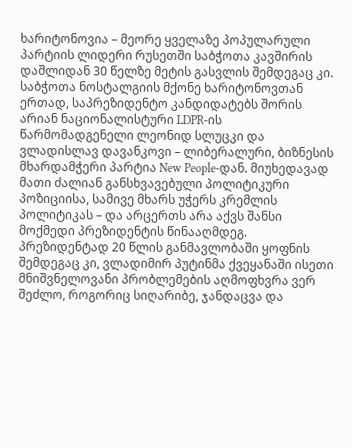ხარიტონოვია – მეორე ყველაზე პოპულარული პარტიის ლიდერი რუსეთში საბჭოთა კავშირის დაშლიდან 30 წელზე მეტის გასვლის შემდეგაც კი.
საბჭოთა ნოსტალგიის მქონე ხარიტონოვთან ერთად, საპრეზიდენტო კანდიდატებს შორის არიან ნაციონალისტური LDPR-ის წარმომადგენელი ლეონიდ სლუცკი და ვლადისლავ დავანკოვი – ლიბერალური, ბიზნესის მხარდამჭერი პარტია New People-დან. მიუხედავად მათი ძალიან განსხვავებული პოლიტიკური პოზიციისა, სამივე მხარს უჭერს კრემლის პოლიტიკას – და არცერთს არა აქვს შანსი მოქმედი პრეზიდენტის წინააღმდეგ.
პრეზიდენტად 20 წლის განმავლობაში ყოფნის შემდეგაც კი, ვლადიმირ პუტინმა ქვეყანაში ისეთი მნიშვნელოვანი პრობლემების აღმოფხვრა ვერ შეძლო, როგორიც სიღარიბე, ჯანდაცვა და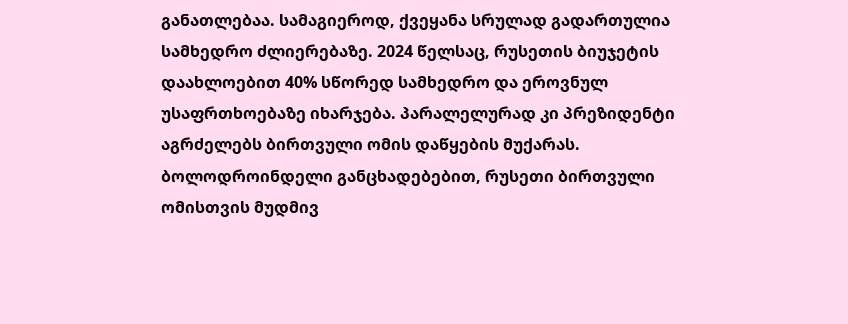განათლებაა. სამაგიეროდ, ქვეყანა სრულად გადართულია სამხედრო ძლიერებაზე. 2024 წელსაც, რუსეთის ბიუჯეტის დაახლოებით 40% სწორედ სამხედრო და ეროვნულ უსაფრთხოებაზე იხარჯება. პარალელურად კი პრეზიდენტი აგრძელებს ბირთვული ომის დაწყების მუქარას. ბოლოდროინდელი განცხადებებით, რუსეთი ბირთვული ომისთვის მუდმივ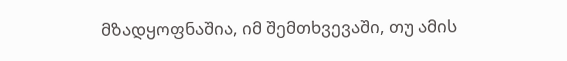მზადყოფნაშია, იმ შემთხვევაში, თუ ამის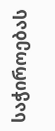საჭიროებას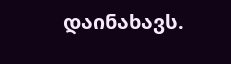დაინახავს.